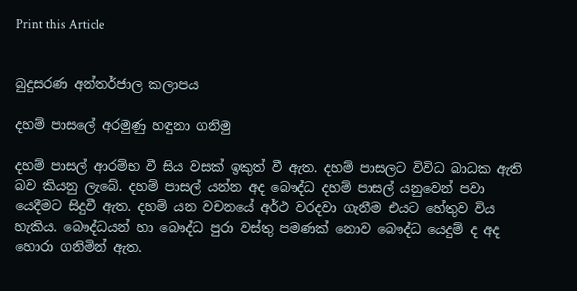Print this Article


බුදුසරණ අන්තර්ජාල කලාපය

දහම් පාසලේ අරමුණු හඳුනා ගනිමු

දහම් පාසල් ආරම්භ වී සිය වසක් ඉකුත් වී ඇත. දහම් පාසලට විවිධ බාධක ඇති බව කියනු ලැබේ. දහම් පාසල් යන්න අද බෞද්ධ දහම් පාසල් යනුවෙන් පවා යෙදීමට සිදුවී ඇත. දහම් යන වචනයේ අර්ථ වරදවා ගැනීම එයට හේතුව විය හැකිය. බෞද්ධයන් හා බෞද්ධ පුරා වස්තු පමණක් නොව බෞද්ධ යෙදුම් ද අද හොරා ගනිමින් ඇත.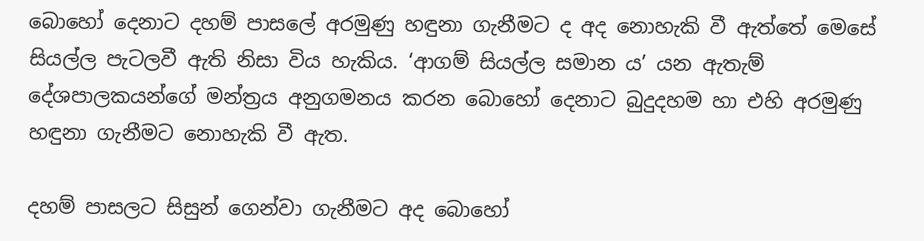බොහෝ දෙනාට දහම් පාසලේ අරමුණු හඳුනා ගැනීමට ද අද නොහැකි වී ඇත්තේ මෙසේ සියල්ල පැටලවී ඇති නිසා විය හැකිය. ‘ආගම් සියල්ල සමාන ය’ යන ඇතැම් දේශපාලකයන්ගේ මන්ත්‍රය අනුගමනය කරන බොහෝ දෙනාට බුදුදහම හා එහි අරමුණු හඳුනා ගැනීමට නොහැකි වී ඇත.

දහම් පාසලට සිසුන් ගෙන්වා ගැනීමට අද බොහෝ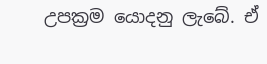උපක්‍රම යොදනු ලැබේ. ඒ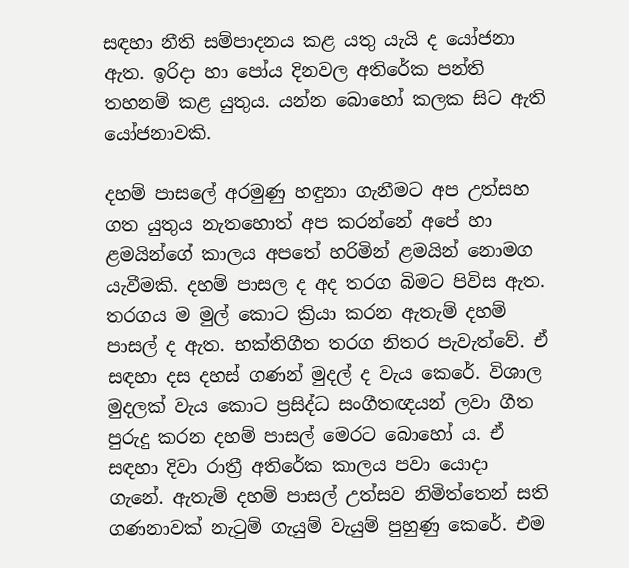සඳහා නීති සම්පාදනය කළ යතු යැයි ද යෝජනා ඇත. ඉරිදා හා පෝය දිනවල අතිරේක පන්ති තහනම් කළ යුතුය. යන්න බොහෝ කලක සිට ඇති යෝජනාවකි.

දහම් පාසලේ අරමුණු හඳුනා ගැනීමට අප උත්සහ ගත යුතුය නැතහොත් අප කරන්නේ අපේ හා ළමයින්ගේ කාලය අපතේ හරිමින් ළමයින් නොමග යැවීමකි. දහම් පාසල ද අද තරග බිමට පිවිස ඇත. තරගය ම මුල් කොට ක්‍රියා කරන ඇතැම් දහම් පාසල් ද ඇත. භක්තිගීත තරග නිතර පැවැත්වේ. ඒ සඳහා දස දහස් ගණන් මුදල් ද වැය කෙරේ. විශාල මුදලක් වැය කොට ප්‍රසිද්ධ සංගීතඥයන් ලවා ගීත පුරුදු කරන දහම් පාසල් මෙරට බොහෝ ය. ඒ සඳහා දිවා රාත්‍රී අතිරේක කාලය පවා යොදා ගැනේ. ඇතැම් දහම් පාසල් උත්සව නිමිත්තෙන් සති ගණනාවක් නැටුම් ගැයුම් වැයුම් පුහුණු කෙරේ. එම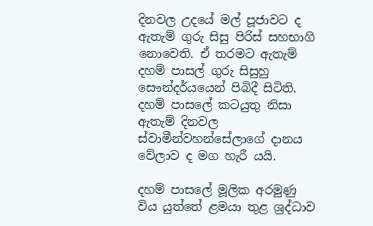දිනවල උදයේ මල් පූජාවට ද ඇතැම් ගුරු සිසු පිරිස් සහභාගි නොවෙති. ඒ තරමට ඇතැම් දහම් පාසල් ගුරු සිසුහු සෞන්දර්යයෙන් පිබිදී සිටිති. දහම් පාසලේ කටයුතු නිසා ඇතැම් දිනවල ස්වාමීන්වහන්සේලාගේ දානය වේලාව ද මග හැරී යයි.

දහම් පාසලේ මූලික අරමුණු විය යුත්තේ ළමයා තුළ ශ්‍රද්ධාව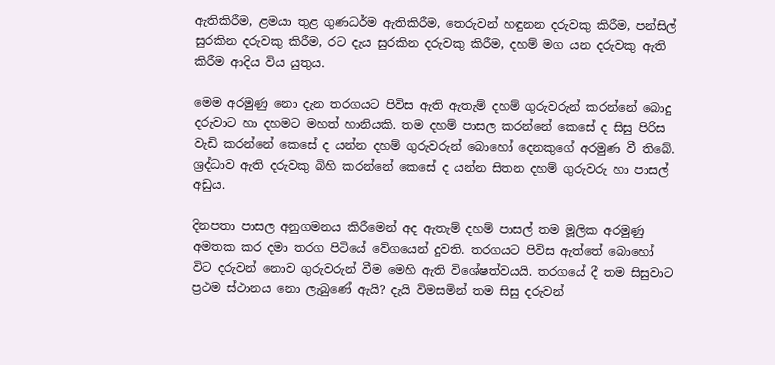ඇතිකිරීම, ළමයා තුළ ගුණධර්ම ඇතිකිරීම, තෙරුවන් හඳුනන දරුවකු කිරීම, පන්සිල් සුරකින දරුවකු කිරීම, රට දැය සුරකින දරුවකු කිරීම, දහම් මග යන දරුවකු ඇති කිරීම ආදිය විය යුතුය.

මෙම අරමුණු නො දැන තරගයට පිවිස ඇති ඇතැම් දහම් ගුරුවරුන් කරන්නේ බොදු දරුවාට හා දහමට මහත් හානියකි. තම දහම් පාසල කරන්නේ කෙසේ ද සිසු පිරිස වැඩි කරන්නේ කෙසේ ද යන්න දහම් ගුරුවරුන් බොහෝ දෙනකුගේ අරමුණ වී තිබේ. ශ්‍රද්ධාව ඇති දරුවකු බිහි කරන්නේ කෙසේ ද යන්න සිතන දහම් ගුරුවරු හා පාසල් අඩුය.

දිනපතා පාසල අනුගමනය කිරීමෙන් අද ඇතැම් දහම් පාසල් තම මූලික අරමුණු අමතක කර දමා තරග පිටියේ වේගයෙන් දුවති. තරගයට පිවිස ඇත්තේ බොහෝ විට දරුවන් නොව ගුරුවරුන් වීම මෙහි ඇති විශේෂත්වයයි. තරගයේ දී තම සිසුවාට ප්‍රථම ස්ථානය නො ලැබුණේ ඇයි? දැයි විමසමින් තම සිසු දරුවන්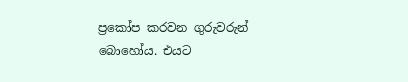ප්‍රකෝප කරවන ගුරුවරුන් බොහෝය. එයට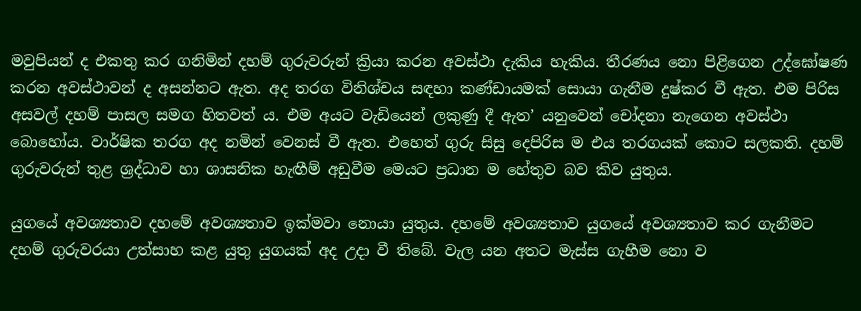මවුපියන් ද එකතු කර ගනිමින් දහම් ගුරුවරුන් ක්‍රියා කරන අවස්ථා දැකිය හැකිය. තීරණය නො පිළිගෙන උද්ඝෝෂණ කරන අවස්ථාවන් ද අසන්නට ඇත. අද තරග විනිශ්චය සඳහා කණ්ඩායමක් සොයා ගැනීම දුෂ්කර වී ඇත. එම පිරිස අසවල් දහම් පාසල සමග හිතවත් ය. එම අයට වැඩියෙන් ලකුණු දී ඇත’ යනුවෙන් චෝදනා නැගෙන අවස්ථා බොහෝය. වාර්ෂික තරග අද නමින් වෙනස් වී ඇත. එහෙත් ගුරු සිසු දෙපිරිස ම එය තරගයක් කොට සලකති. දහම් ගුරුවරුන් තුළ ශ්‍රද්ධාව හා ශාසනික හැඟීම් අඩුවීම මෙයට ප්‍රධාන ම හේතුව බව කිව යුතුය.

යුගයේ අවශ්‍යතාව දහමේ අවශ්‍යතාව ඉක්මවා නොයා යුතුය. දහමේ අවශ්‍යතාව යුගයේ අවශ්‍යතාව කර ගැනීමට දහම් ගුරුවරයා උත්සාහ කළ යුතු යුගයක් අද උදා වී තිබේ. වැල යන අතට මැස්ස ගැහීම නො ව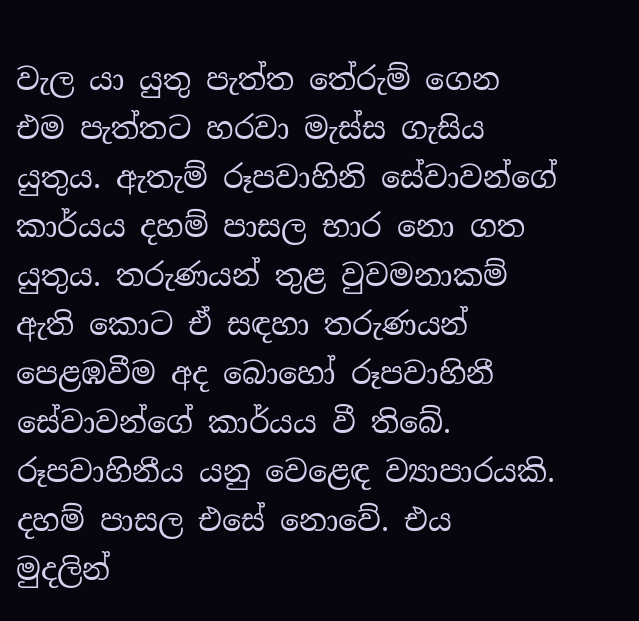වැල යා යුතු පැත්ත තේරුම් ගෙන එම පැත්තට හරවා මැස්ස ගැසිය යුතුය. ඇතැම් රූපවාහිනි සේවාවන්ගේ කාර්යය දහම් පාසල භාර නො ගත යුතුය. තරුණයන් තුළ වුවමනාකම් ඇති කොට ඒ සඳහා තරුණයන් පෙළඹවීම අද බොහෝ රූපවාහිනී සේවාවන්ගේ කාර්යය වී තිබේ. රූපවාහිනීය යනු වෙළෙඳ ව්‍යාපාරයකි. දහම් පාසල එසේ නොවේ. එය මුදලින්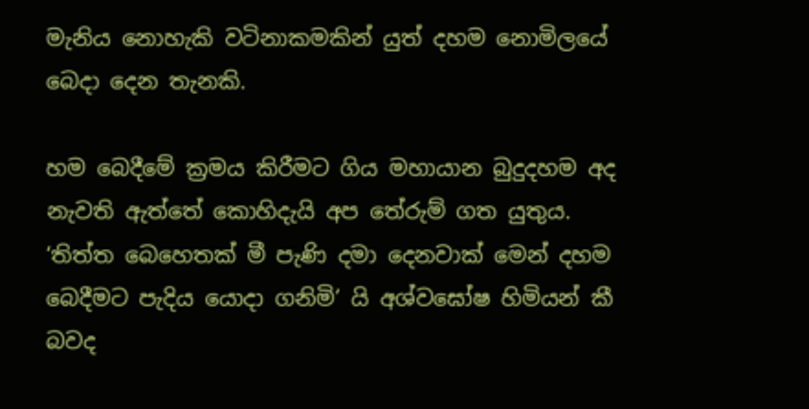මැනිය නොහැකි වටිනාකමකින් යුත් දහම නොමිලයේ බෙදා දෙන තැනකි.

හම බෙදීමේ ක්‍රමය කිරීමට ගිය මහායාන බුදුදහම අද නැවති ඇත්තේ කොහිදැයි අප තේරුම් ගත යුතුය. ‘තිත්ත බෙහෙතක් මී පැණි දමා දෙනවාක් මෙන් දහම බෙදීමට පැදිය යොදා ගනිමි’ යි අශ්වඝෝෂ හිමියන් කී බවද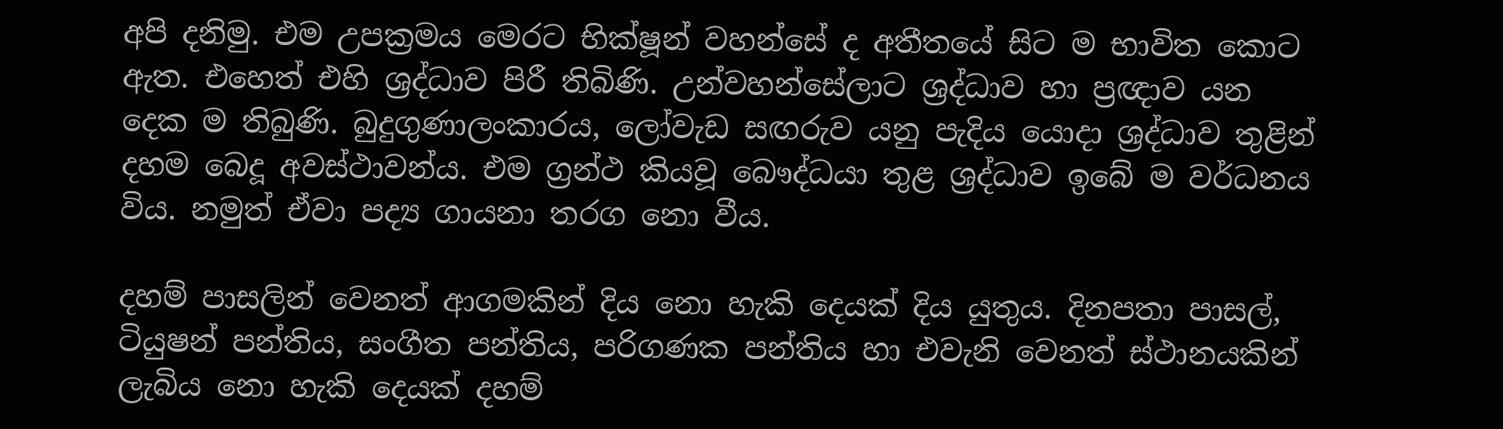අපි දනිමු. එම උපක්‍රමය මෙරට භික්ෂූන් වහන්සේ ද අතීතයේ සිට ම භාවිත කොට ඇත. එහෙත් එහි ශ්‍රද්ධාව පිරී තිබිණි. උන්වහන්සේලාට ශ්‍රද්ධාව හා ප්‍රඥාව යන දෙක ම තිබුණි. බුදුගුණාලංකාරය, ලෝවැඩ සඟරුව යනු පැදිය යොදා ශ්‍රද්ධාව තුළින් දහම බෙදූ අවස්ථාවන්ය. එම ග්‍රන්ථ කියවූ බෞද්ධයා තුළ ශ්‍රද්ධාව ඉබේ ම වර්ධනය විය. නමුත් ඒවා පද්‍ය ගායනා තරග නො වීය.

දහම් පාසලින් වෙනත් ආගමකින් දිය නො හැකි දෙයක් දිය යුතුය. දිනපතා පාසල්, ටියුෂන් පන්තිය, සංගීත පන්තිය, පරිගණක පන්තිය හා එවැනි වෙනත් ස්ථානයකින් ලැබිය නො හැකි දෙයක් දහම්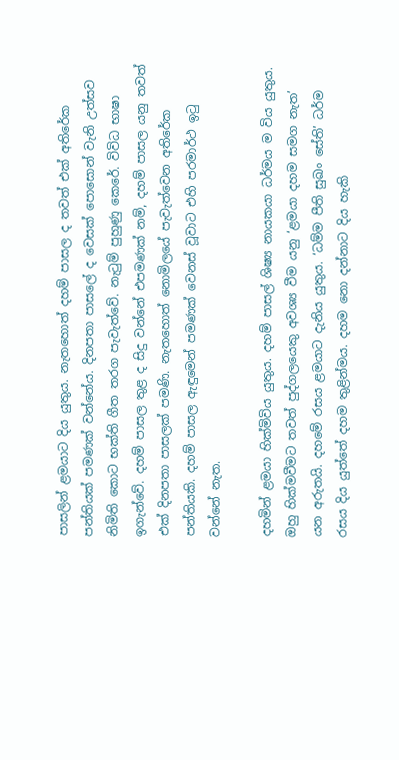පාසලින් ළමයාට දිය යුතුය. නැතහොත් දහම් පාසල ද තවත් එක් අතිරේක පන්තියක් පමණක් වන්නේය. දිනපතා පාසලේ ද වෙසක් පොසොන් වැනි උත්සව නිමිති කොට භක්ති ගීත තරග පැවැත්වේ. නැටුම් පුහුණු කෙරේ. විවිධ භාෂා ඉගැන්වේ. දහම් පාසල තුළ ද සිදු වන්නේ එපමණක් නම්, දහම් පාසල යනු තවත් එක් දිනපතා පාසලක් පමණි. නැතහොත් නොමිලයේ පැවැත්වෙන අතිරේක පන්තියකි. දහම් පාසල ඇඳුමෙන් පමණක් වෙනස් වූවාට එහි පරමාර්ථ ඉටු වන්නේ නැත.

දහමින් ළමයා හික්මිවිය යුතුය. දහම් පාසල් ශිෂ්‍ය නායකයා ධර්මය ම විය යුතුය. ඔහු හික්මවීමට තවත් පුද්ගලයෙකු අවශ්‍ය වීම යනු ‘ළමයා දහම සමග නැත’ යන අරුතයි. දහමේ රසය ළමයාට දැනිය යුතුය. ‘ධම්ම පීති සුඛං සේති’ ධර්ම රසය දිය යුත්තේ දහම තුළින්මය. දහම නො දන්නාට දිය හැකි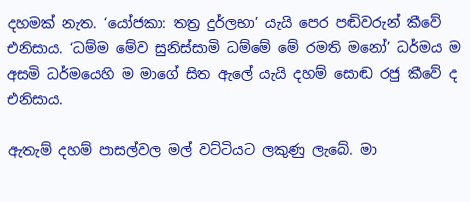දහමක් නැත. ‘යෝජකා: තත්‍ර දුර්ලභා’ යැයි පෙර පඬිවරුන් කීවේ එනිසාය. ‘ධම්ම මේව සුනිස්සාමි ධම්මේ මේ රමති මනෝ’ ධර්මය ම අසමි ධර්මයෙහි ම මාගේ සිත ඇලේ යැයි දහම් සොඬ රජු කීවේ ද එනිසාය.

ඇතැම් දහම් පාසල්වල මල් වට්ටියට ලකුණු ලැබේ. මා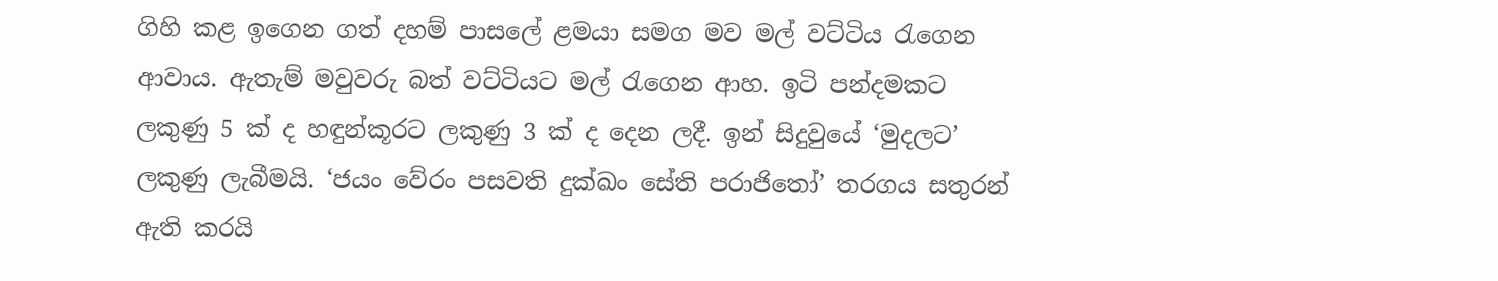ගිහි කළ ඉගෙන ගත් දහම් පාසලේ ළමයා සමග මව මල් වට්ටිය රැගෙන ආවාය. ඇතැම් මවුවරු බත් වට්ටියට මල් රැගෙන ආහ. ඉටි පන්දමකට ලකුණු 5 ක් ද හඳුන්කූරට ලකුණු 3 ක් ද දෙන ලදී. ඉන් සිදුවුයේ ‘මුදලට’ ලකුණු ලැබීමයි. ‘ජයං වේරං පසවති දුක්ඛං සේති පරාජිතෝ’ තරගය සතුරන් ඇති කරයි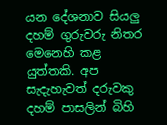යන දේශනාව සියලු දහම් ගුරුවරු නිතර මෙනෙහි කළ යුත්තකි. අප සැදැහැවත් දරුවකු දහම් පාසලින් බිහි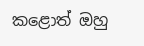කළොත් ඔහු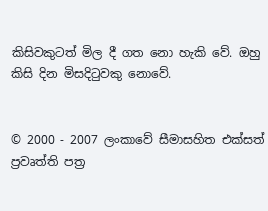කිසිවකුටත් මිල දී ගත නො හැකි වේ. ඔහු කිසි දින මිසදිටුවකු නොවේ.


© 2000 - 2007 ලංකාවේ සීමාසහිත එක්සත් ප්‍රවෘත්ති පත්‍ර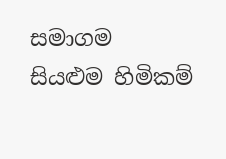සමාගම
සියළුම හිමිකම්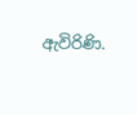ඇවිරිණි.